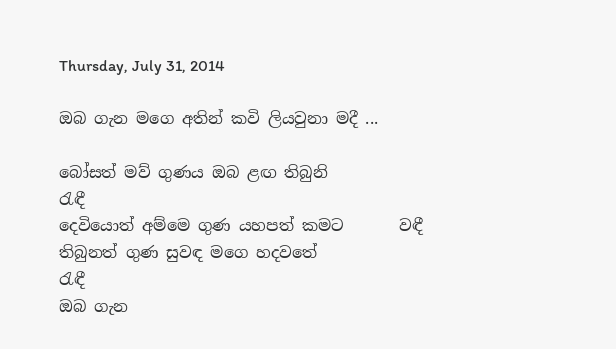Thursday, July 31, 2014

ඔබ ගැන මගෙ අතින් කවි ලියවුනා මදී ...

බෝසත් මව් ගුණය ඔබ ළඟ තිබුනි           රැඳී
දෙවියොත් අම්මෙ ගුණ යහපත් කමට       වඳී
තිබුනත් ගුණ සුවඳ මගෙ හදවතේ             රැඳී
ඔබ ගැන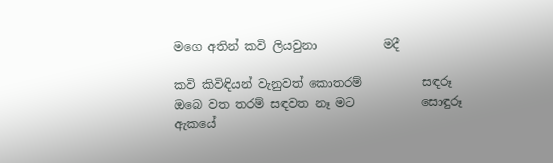මගෙ අතින් කවි ලියවුනා           මදී

කවි කිවිඳියන් වැනුවත් කොතරම්          සඳරූ
ඔබෙ වත තරම් සඳවත නෑ මට           සොඳුරූ
ඇකයේ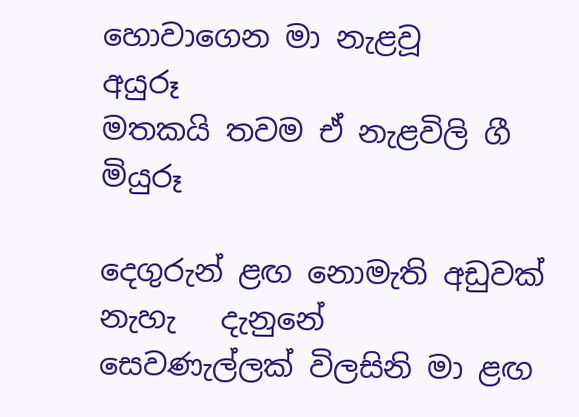හොවාගෙන මා නැළවූ             අයුරූ
මතකයි තවම ඒ නැළවිලි ගී                  මියුරූ

දෙගුරුන් ළඟ නොමැති අඩුවක් නැහැ   දැනුනේ
සෙවණැල්ලක් විලසිනි මා ළඟ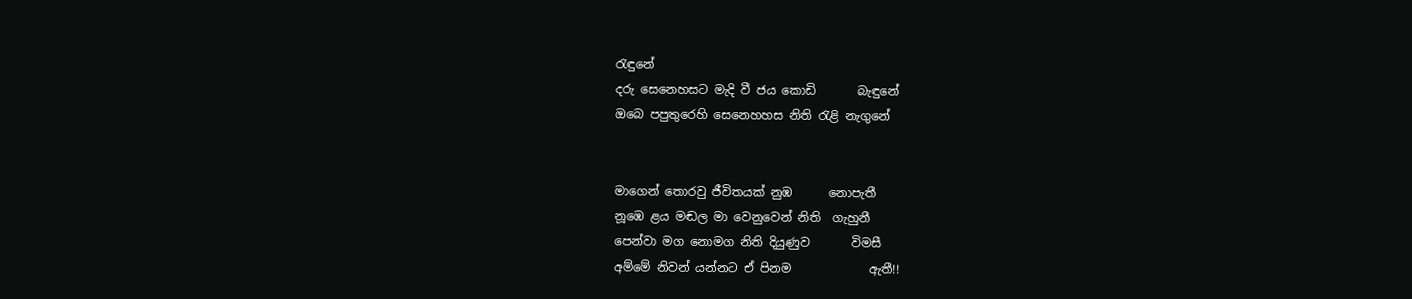රැඳුනේ
දරු සෙනෙහසට මැදි වී ජය කොඩි       බැඳුනේ
ඔබෙ පපුතුරෙහි සෙනෙහහස නිති රැළි නැගුනේ


මාගෙන් තොරවු ජීවිතයක් නුඹ      නොපැතී
නූඹෙ ළය මඬල මා වෙනුවෙන් නිති  ගැහුනී
පෙන්වා මග නොමග නිති දියුණුව       විමසී
අම්මේ නිවන් යන්නට ඒ පිනම             ඇතී!!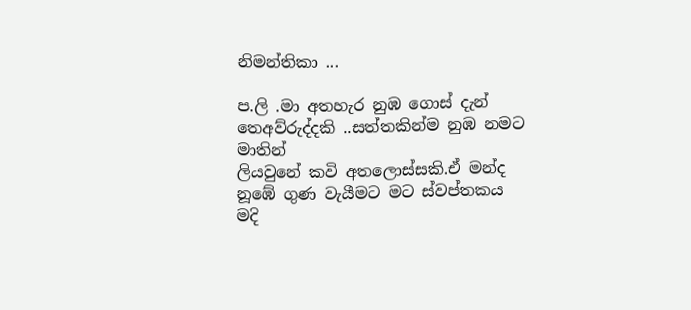නිමන්තිකා ...

ප.ලි .මා අතහැර නුඹ ගොස් දැන් තෙඅව්රුද්දකි ..සත්තකින්ම නුඹ නමට මාතින්
ලියවුනේ කවි අතලොස්සකි.ඒ මන්ද නූඹේ ගුණ වැයීමට මට ස්වප්තකය මදි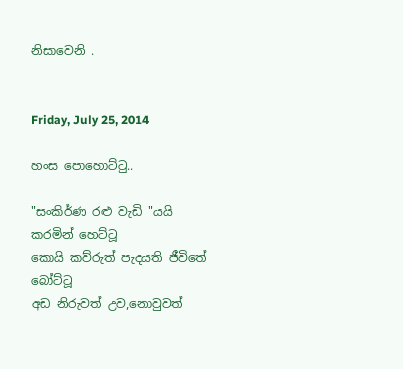නිසාවෙනි .


Friday, July 25, 2014

හංස පොහොට්ටු..

"සංකිර්ණ රළු වැඩි "යයි කරමින් හෙට්ටූ
කොයි කව්රුත් පැදයති ජීවිතේ බෝට්ටූ
අඩ නිරුවත් උව,නොවුවත්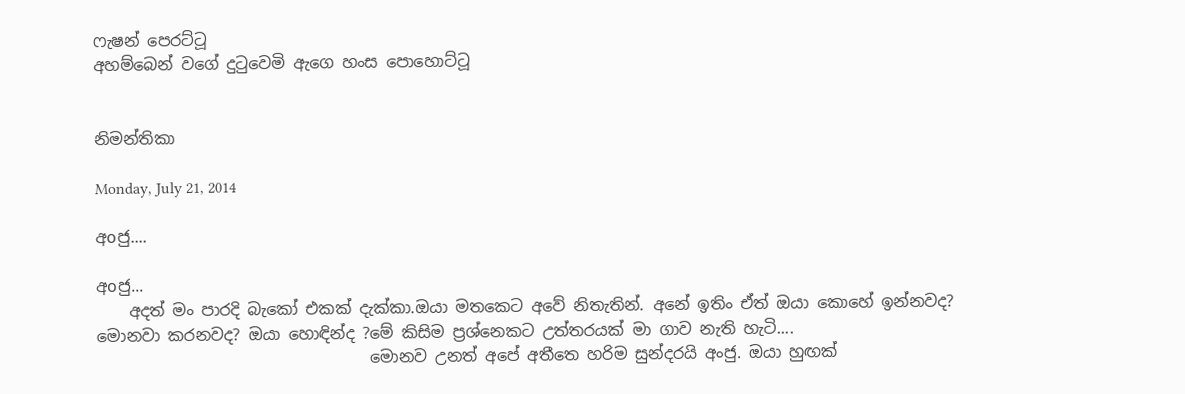ෆැෂන් පෙරට්ටූ
අහම්බෙන් වගේ දුටුවෙමි ඇගෙ හංස පොහොට්ටූ


නිමන්තිකා

Monday, July 21, 2014

අoජු....

අoජු...
    අදත් මං පාරදි බැකෝ එකක් දැක්කා.ඔයා මතකෙට අවේ නිතැතින්. අනේ ඉතිං ඒත් ඔයා කොහේ ඉන්නවද? මොනවා කරනවද? ඔයා හොඳින්ද ?මේ කිසිම ප්‍රශ්නෙකට උත්තරයක් මා ගාව නැති හැටි....
                                  මොනව උනත් අපේ අතීතෙ හරිම සුන්දරයි අංජු. ඔයා හුඟක්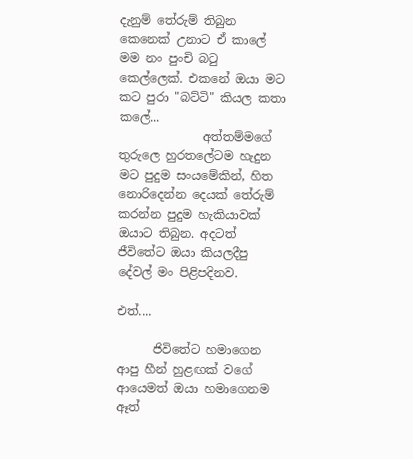දැනුම් තේරුම් තිබුන කෙනෙක් උනාට ඒ කාලේ මම නං පුංචි බටු කෙල්ලෙක්. එකනේ ඔයා මට කට පුරා "බට්ටි" කියල කතා කලේ...
              අත්තම්මගේ තුරුලෙ හුරතලේටම හැදුන මට පුදුම සංයමේකින්, හිත නොරිදෙන්න දෙයක් තේරුම් කරන්න පුදුම හැකියාවක් ඔයාට තිබුන. අදටත් ජීවිතේට ඔයා කියලදීපු දේවල් මං පිළිපදිනව.

එත්....

      ජිවිතේට හමාගෙන ආපු හීන් හුළඟක් වගේ ආයෙමත් ඔයා හමාගෙනම ඈත්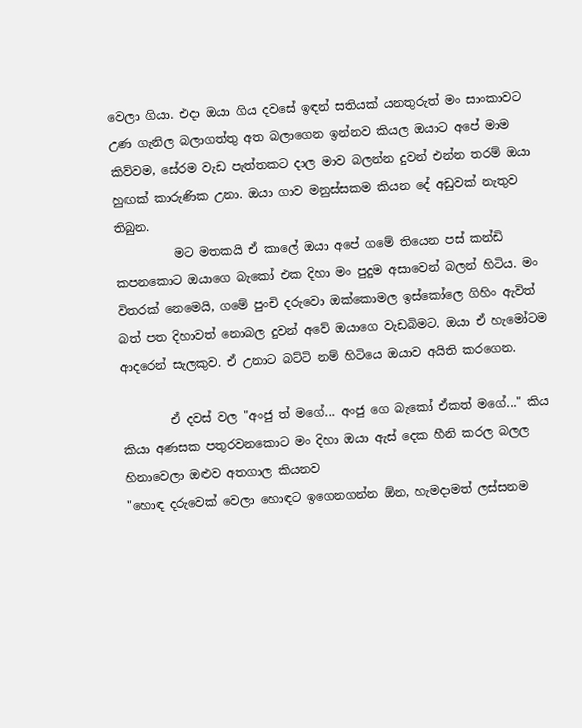වෙලා ගියා. එදා ඔයා ගිය දවසේ ඉඳන් සතියක් යනතුරුත් මං සාංකාවට උණ ගැනිල බලාගත්තු අත බලාගෙන ඉන්නව කියල ඔයාට අපේ මාම  කිව්වම, සේරම වැඩ පැත්තකට දාල මාව බලන්න දුවන් එන්න තරම් ඔයා හුඟක් කාරුණික උනා. ඔයා ගාව මනුස්සකම කියන දේ අඩුවක් නැතුව තිබුන.
          මට මතකයි ඒ කාලේ ඔයා අපේ ගමේ තියෙන පස් කන්ඩි කපනකොට ඔයාගෙ බැකෝ එක දිහා මං පුදුම අසාවෙන් බලන් හිටිය. මං විතරක් නෙමෙයි, ගමේ පුංචි දරුවො ඔක්කොමල ඉස්කෝලෙ ගිහිං ඇවිත් බත් පත දිහාවත් නොබල දුවන් අවේ ඔයාගෙ වැඩබිමට. ඔයා ඒ හැමෝටම ආදරෙන් සැලකුව. ඒ උනාට බට්ටි නම් හිටියෙ ඔයාව අයිති කරගෙන.

        ඒ දවස් වල "අංජු ත් මගේ... අංජු ගෙ බැකෝ ඒකත් මගේ..." කිය කියා අණසක පතුරවනකොට මං දිහා ඔයා ඇස් දෙක හීනි කරල බලල හිනාවෙලා ඔළුව අතගාල කියනව
"හොඳ දරුවෙක් වෙලා හොඳට ඉගෙනගන්න ඕන, හැමදාමත් ලස්සනම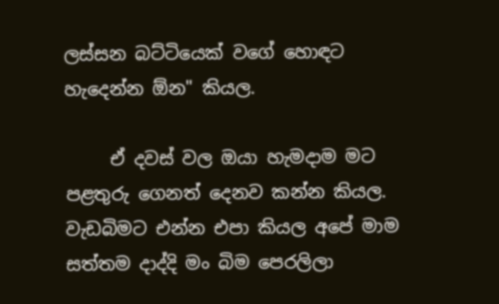ලස්සන බට්ටියෙක් වගේ හොඳට හැදෙන්න ඕන" කියල.

     ඒ දවස් වල ඔයා හැමදාම මට පළතුරු ගෙනත් දෙනව කන්න කියල. වැඩබිමට එන්න එපා කියල අපේ මාම සත්තම දාද්දි මං බිම පෙරලිලා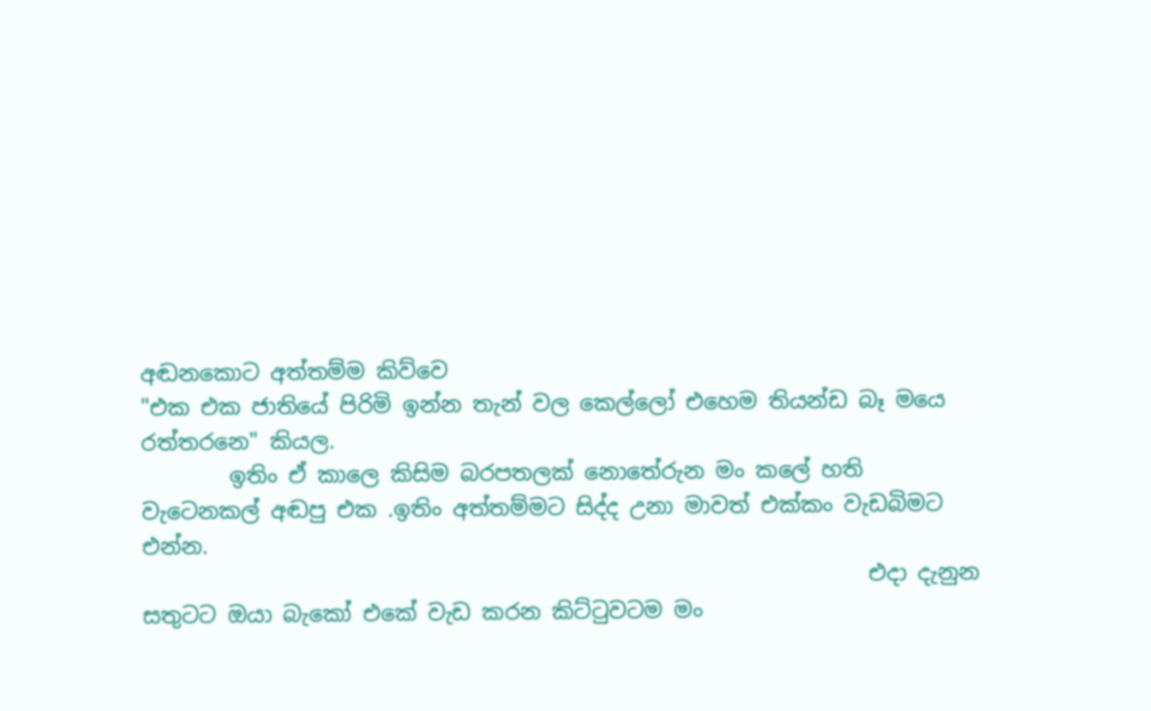අඬනකොට අත්තම්ම කිව්වෙ
"එක එක ජාතියේ පිරිමි ඉන්න තැන් වල කෙල්ලෝ එහෙම තියන්ඩ බෑ මයෙ රත්තරනෙ" කියල.
        ඉතිං ඒ කාලෙ කිසිම බරපතලක් නොතේරුන මං කලේ හති වැටෙනකල් අඬපු එක .ඉතිං අත්තම්මට සිද්ද උනා මාවත් එක්කං වැඩබිමට එන්න.
                                                                  එදා දැනුන සතුටට ඔයා බැකෝ එකේ වැඩ කරන කිට්ටුවටම මං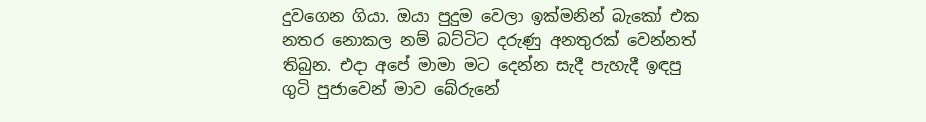දුවගෙන ගියා. ඔයා පුදුම වෙලා ඉක්මනින් බැකෝ එක නතර නොකල නම් බට්ටිට දරුණු අනතුරක් වෙන්නත් තිබුන. එදා අපේ මාමා මට දෙන්න සැදී පැහැදී ඉඳපු ගුටි පුජාවෙන් මාව බේරුනේ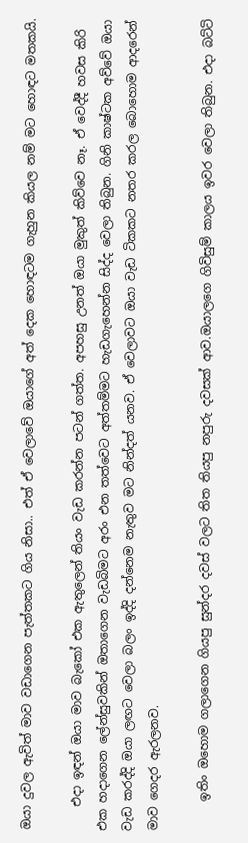ඔයා දුවල ඇවිත් මාව වඩාගෙන පැත්තකට ගිය නිසා.. එත් ඒ වෙලාවේ ඔයාගේ අත් දෙක හොඳටම ගැහුන කියල නම් මට හොඳට මතකයි.

    එදා ඉඳන් ඔයා මාව බැකෝ එක ඇතුලෙන් තියං වැඩ කරන්න පටන් ගත්ත. අපහසු උනත් ඔයා මුකුත් කිව්වෙ නෑ. ඒ වෙද්දී හවස කිරි එක හදාගෙන ලේන්සුවකින් ඔතාගෙන වැඩබිමට අරං එන තත්වෙට අත්තම්මට හැඩගැහෙන්න සිද්ද වෙලා තිබුන. ගිනි කාෂ්ටක අව්වේ ඔයා වැඩ කරද්දි ඔයා ලඟට වෙලා බලං ඉද්දි දන්නෙම නැතුව මට නින්දත් යනව. ඒ වෙලාවට ඔයා වැඩ ටිකකට නතර කරල බොහොම ආදරෙන් මාව ගෙදර ඇරලනව.

     ඉතිං ඔහොම ගලාගෙන ගියපු සුන්දර දවස් වලට තිත තියපු නපුරු දවසක් ආව.ඔයාලගෙ ගිවිසුම් කාලය ඉවර වෙලා තිබුන. එදා බට්ටි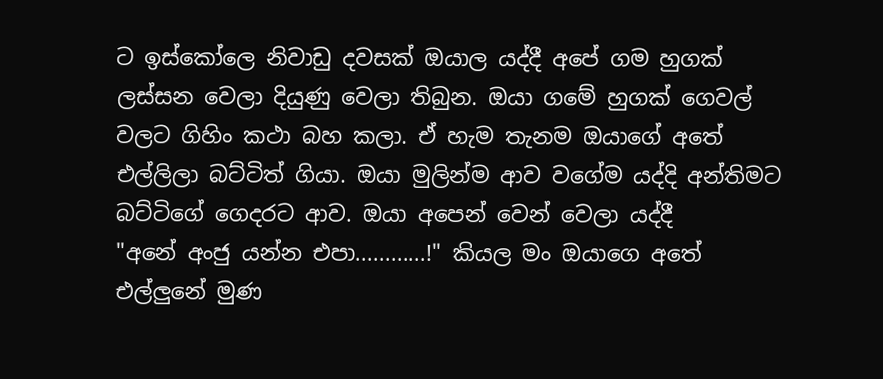ට ඉස්කෝලෙ නිවාඩු දවසක් ඔයාල යද්දී අපේ ගම හුගක් ලස්සන වෙලා දියුණු වෙලා තිබුන. ඔයා ගමේ හුගක් ගෙවල් වලට ගිහිං කථා බහ කලා. ඒ හැම තැනම ඔයාගේ අතේ එල්ලිලා බට්ටිත් ගියා. ඔයා මුලින්ම ආව වගේම යද්දි අන්තිමට බට්ටිගේ ගෙදරට ආව. ඔයා අපෙන් වෙන් වෙලා යද්දී
"අනේ අංජු යන්න එපා............!" කියල මං ඔයාගෙ අතේ එල්ලුනේ මුණ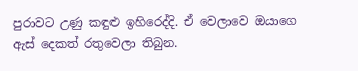පුරාවට උණු කඳුළු ඉහිරෙද්දි. ඒ වෙලාවෙ ඔයාගෙ ඇස් දෙකත් රතුවෙලා තිබුන.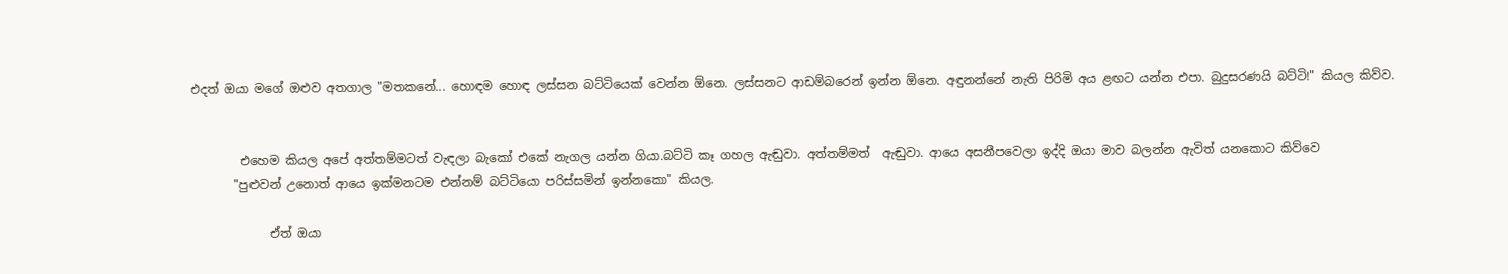එදත් ඔයා මගේ ඔළුව අතගාල "මතකනේ... හොඳම හොඳ ලස්සන බට්ටියෙක් වෙන්න ඕනෙ. ලස්සනට ආඩම්බරෙන් ඉන්න ඕනෙ. අඳුනන්නේ නැති පිරිමි අය ළඟට යන්න එපා. බුදුසරණයි බට්ටි!" කියල කිව්ව.


        එහෙම කියල අපේ අත්තම්මටත් වැඳලා බැකෝ එකේ නැගල යන්න ගියා.බට්ටි කෑ ගහල ඇඬුවා. අත්තම්මත්  ඇඬුවා. ආයෙ අසනීපවෙලා ඉද්දි ඔයා මාව බලන්න ඇවිත් යනකොට කිව්වෙ
       "පුළුවන් උනොත් ආයෙ ඉක්මනටම එන්නම් බට්ටියො පරිස්සමින් ඉන්නකො" කියල.

             ඒත් ඔයා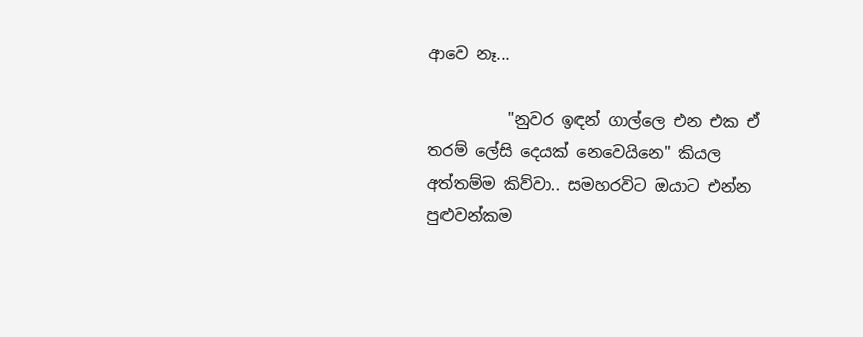ආවෙ නෑ...

          "නුවර ඉඳන් ගාල්ලෙ එන එක ඒ තරම් ලේසි දෙයක් නෙවෙයිනෙ" කියල අත්තම්ම කිව්වා.. සමහරවිට ඔයාට එන්න පුළුවන්කම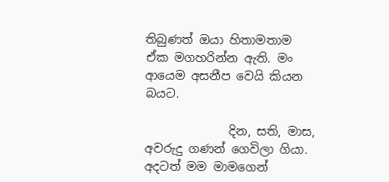තිබුණත් ඔයා හිතාමතාම ඒක මගහරින්න ඇති. මං ආයෙම අසනීප වෙයි කියන බයට.

              දින, සති, මාස, අවරුදු ගණන් ගෙවිලා ගියා. අදටත් මම මාමගෙන්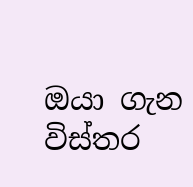ඔයා ගැන විස්තර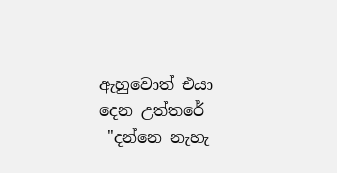ඇහුවොත් එයා දෙන උත්තරේ
 "දන්නෙ නැහැ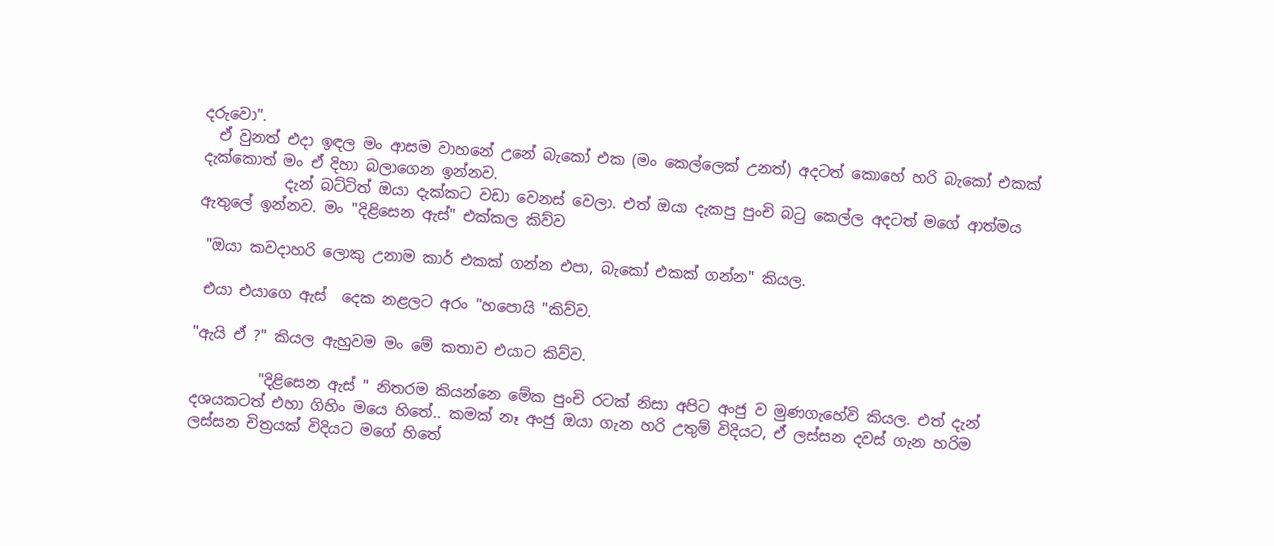දරුවො".
  ඒ වුනත් එදා ඉඳල මං ආසම වාහනේ උනේ බැකෝ එක (මං කෙල්ලෙක් උනත්) අදටත් කොහේ හරි බැකෝ එකක් දැක්කොත් මං ඒ දිහා බලාගෙන ඉන්නව.
           දැන් බට්ටිත් ඔයා දැක්කට වඩා වෙනස් වෙලා. එත් ඔයා දැකපු පුංචි බටු කෙල්ල අදටත් මගේ ආත්මය ඇතුලේ ඉන්නව. මං "දිළිසෙන ඇස්" එක්කල කිව්ව

 "ඔයා කවදාහරි ලොකු උනාම කාර් එකක් ගන්න එපා, බැකෝ එකක් ගන්න" කියල.

 එයා එයාගෙ ඇස්  දෙක නළලට අරං "හපොයි "කිව්ව.

"ඇයි ඒ ?" කියල ඇහුවම මං මේ කතාව එයාට කිව්ව.

         "දිළිසෙන ඇස් " නිතරම කියන්නෙ මේක පුංචි රටක් නිසා අපිට අංජු ව මුණගැහේවි කියල. එත් දැන් දශයකටත් එහා ගිහිං මයෙ හිතේ.. කමක් නෑ අංජු ඔයා ගැන හරි උතුම් විදියට, ඒ ලස්සන දවස් ගැන හරිම ලස්සන චිත්‍රයක් විදියට මගේ හිතේ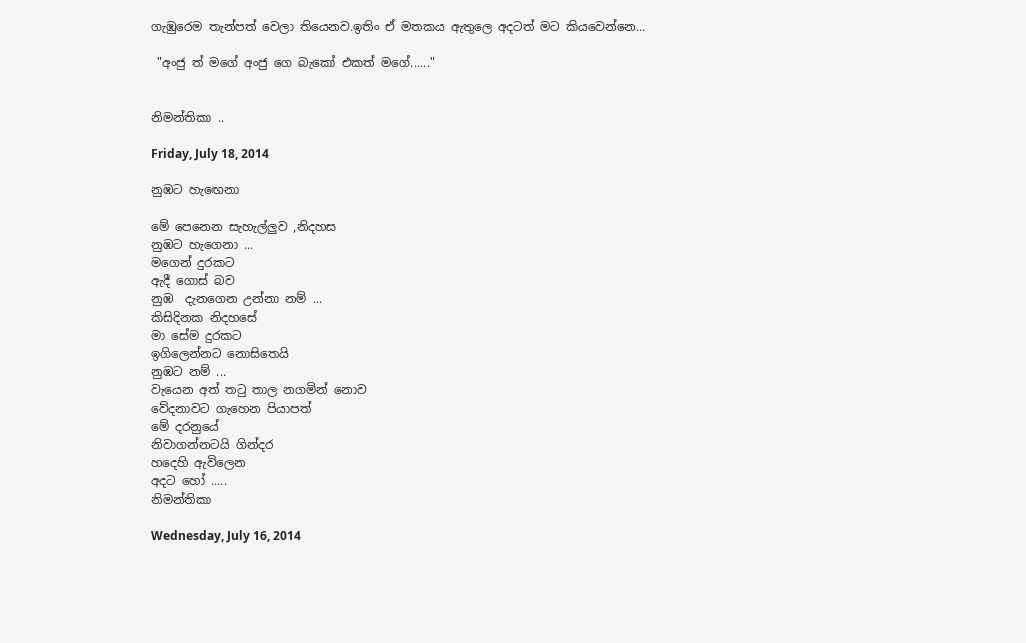ගැඹුරෙම තැන්පත් වෙලා තියෙනව.ඉතිං ඒ මතකය ඇතුලෙ අදටත් මට කියවෙන්නෙ...

 "අංජු ත් මගේ අංජු ගෙ බැකෝ එකත් මගේ......"


නිමන්තිකා ..

Friday, July 18, 2014

නුඹට හැඟෙනා

මේ පෙනෙන සැහැල්ලුව ,නිදහස
නුඹට හැගෙනා ...
මගෙන් දුරකට
ඇදී ගොස් බව
නුඹ  දැනගෙන උන්නා නම් ...
කිසිදිනක නිදහසේ
මා සේම දුරකට
ඉගිලෙන්නට නොසිතෙයි
නුඹට නම් ...
වැයෙන අත් තටු තාල නගමින් නොව
වේදනාවට ගැහෙන පියාපත්
මේ දරනුයේ
නිවාගන්නටයි ගින්දර
හදෙහි ඇවිලෙන
අදට හෝ .....
නිමන්තිකා

Wednesday, July 16, 2014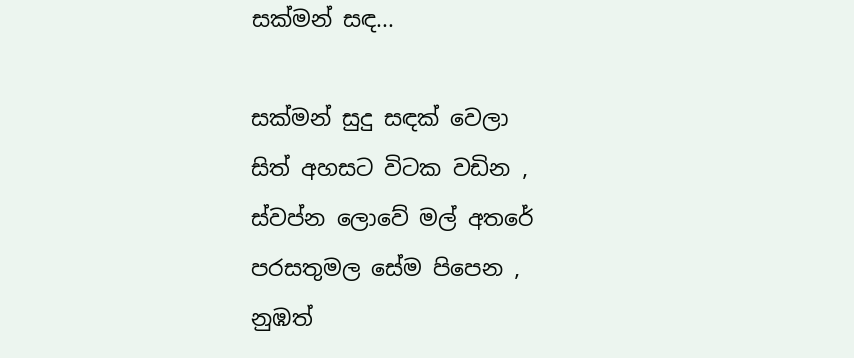සක්මන් සඳ...

සක්මන් සුදු සඳක් වෙලා
සිත් අහසට විටක වඩින ,
ස්වප්න ලොවේ මල් අතරේ
පරසතුමල සේම පිපෙන ,
නුඹත්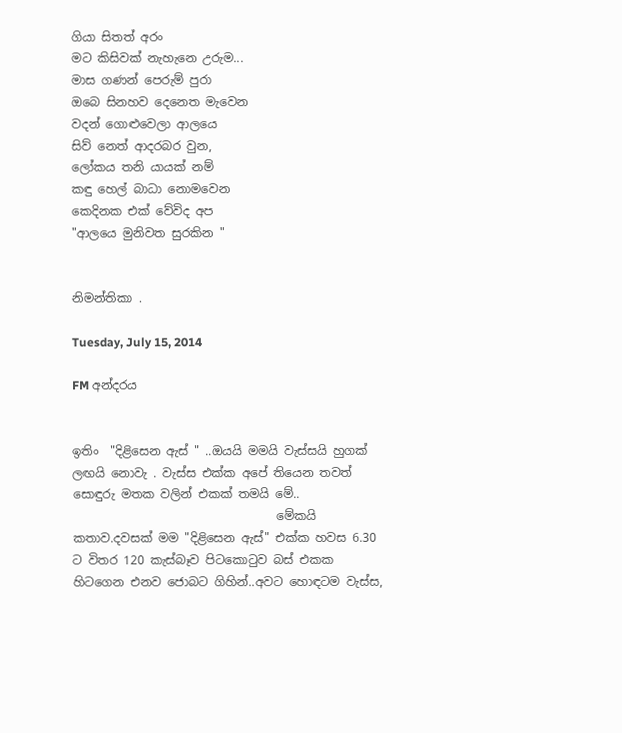ගියා සිතත් අරං
මට කිසිවක් නැහැනෙ උරුම...
මාස ගණන් පෙරුම් පුරා
ඔබෙ සිනහව දෙනෙත මැවෙන
වදන් ගොළුවෙලා ආලයෙ
සිව් නෙත් ආදරබර වුන,
ලෝකය තනි යායක් නම්
කඳු හෙල් බාධා නොමවෙන
කෙදිනක එක් වේවිද අප
"ආලයෙ මුනිවත සුරකින "


නිමන්තිකා .

Tuesday, July 15, 2014

FM අන්දරය


ඉතිං  "දිළිසෙන ඇස් " ..ඔයයි මමයි වැස්සයි හුගක් ලඟයි නොවැ . වැස්ස එක්ක අපේ තියෙන තවත් සොඳුරු මතක වලින් එකක් තමයි මේ..
                                  මේකයි කතාව.දවසක් මම "දිළිසෙන ඇස්" එක්ක හවස 6.30 ට විතර 120 කැස්බෑව පිටකොටුව බස් එකක හිටගෙන එනව ජොබට ගිහින්..අවට හොඳටම වැස්ස,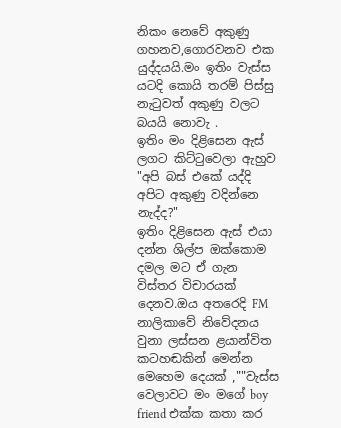නිකං නෙවේ අකුණු ගහනව,ගොරවනව එක යුද්දයයි.මං ඉතිං වැස්ස යටදි කොයි තරම් පිස්සු නැටුවත් අකුණු වලට බයයි නොවැ .
ඉතිං මං දිළිසෙන ඇස් ලගට කිට්ටුවෙලා ඇහුව "අපි බස් එකේ යද්දි අපිට අකුණු වදින්නෙ නැද්ද?"
ඉතිං දිළිසෙන ඇස් එයා දන්න ශිල්ප ඔක්කොම දමල මට ඒ ගැන විස්තර විචාරයක් දෙනව.ඔය අතරෙදි FM නාලිකාවේ නිවේදනය වුනා ලස්සන ළයාන්විත කටහඬකින් මෙන්න මෙහෙම දෙයක් ,""වැස්ස වෙලාවට මං මගේ boy friend එක්ක කතා කර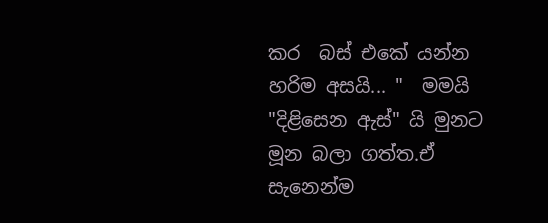කර  බස් එකේ යන්න හරිම අසයි... "  මමයි "දිළිසෙන ඇස්" යි මුනට මූන බලා ගත්ත.ඒ
සැනෙන්ම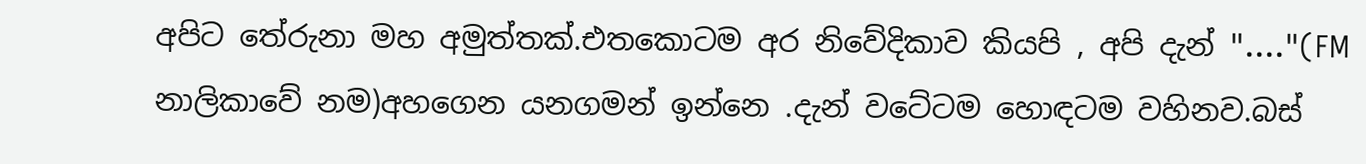අපිට තේරුනා මහ අමුත්තක්.එතකොටම අර නිවේදිකාව කියපි , අපි දැන් "...."(FM නාලිකාවේ නම)අහගෙන යනගමන් ඉන්නෙ .දැන් වටේටම හොඳටම වහිනව.බස්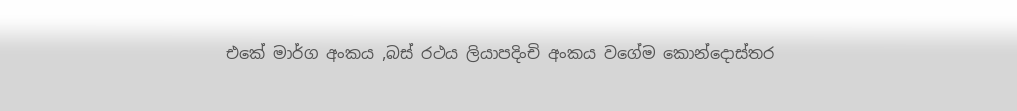එකේ මාර්ග අංකය ,බස් රථය ලියාපදිංචි අංකය වගේම කොන්දොස්තර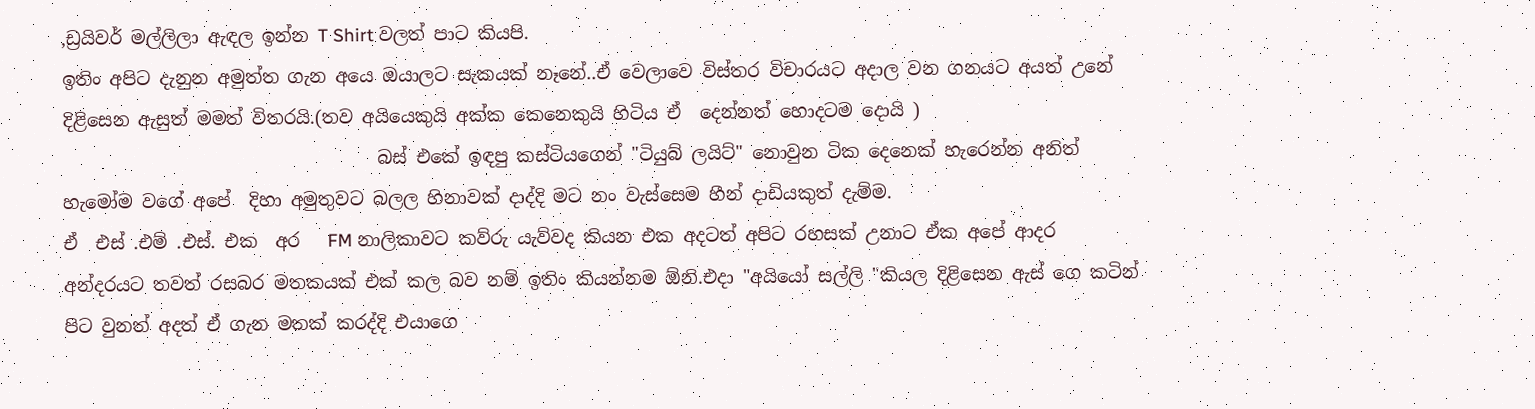,ඩ්‍රයිවර් මල්ලිලා ඇඳල ඉන්න T Shirt වලත් පාට කියපි.
ඉතිං අපිට දැනුන අමුත්ත ගැන අයෙ ඔයාලට සැකයක් නෑනේ..ඒ වෙලාවෙ විස්තර විචාරයට අදාල වන ගනයට අයත් උනේ දිළිසෙන ඇසුත් මමත් විතරයි.(තව අයියෙකුයි අක්ක කෙනෙකුයි හිටිය ඒ  දෙන්නත් හොදටම දොයි )
                                   බස් එකේ ඉඳපු කස්ටියගෙන් "ටියුබ් ලයිට්" නොවුන ටික දෙනෙක් හැරෙන්න අනිත්  හැමෝම වගේ අපේ  දිහා අමුතුවට බලල හිනාවක් දාද්දි මට නං වැස්සෙම හීන් දාඩියකුත් දැම්ම.
ඒ  එස් .එම් .එස්. එක  අර   FM නාලිකාවට කව්රු යැව්වද කියන එක අදටත් අපිට රහසක් උනාට ඒක අපේ ආදර අන්දරයට තවත් රසබර මතකයක් එක් කල බව නම් ඉතිං කියන්නම ඕනි.එදා "අයියෝ සල්ලි "කියල දිළිසෙන ඇස් ගෙ කටින් පිට වුනත් අදත් ඒ ගැන මතක් කරද්දි එයාගෙ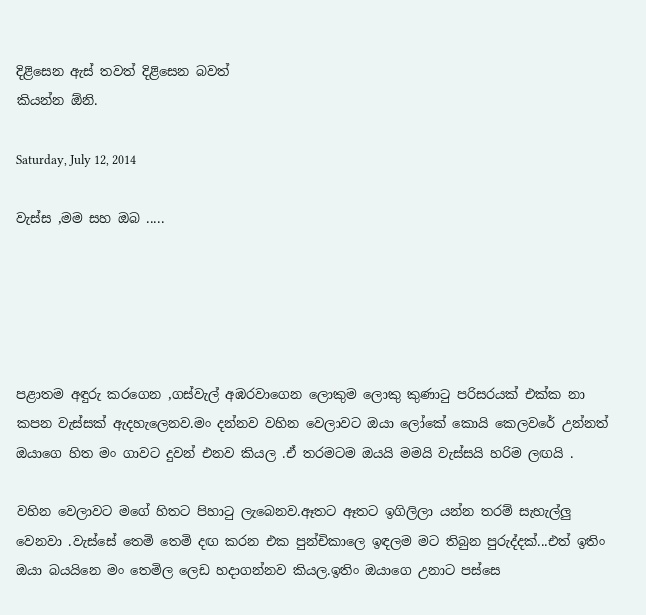දිළිසෙන ඇස් තවත් දිළිසෙන බවත්
කියන්න ඕනි.

Saturday, July 12, 2014

වැස්ස ,මම සහ ඔබ .....





පළාතම අඳුරු කරගෙන ,ගස්වැල් අඹරවාගෙන ලොකුම ලොකු කුණාටු පරිසරයක් එක්ක නා කපන වැස්සක් ඇදහැලෙනව.මං දන්නව වහින වෙලාවට ඔයා ලෝකේ කොයි කෙලවරේ උන්නත් ඔයාගෙ හිත මං ගාවට දුවන් එනව කියල .ඒ තරමටම ඔයයි මමයි වැස්සයි හරිම ලඟයි .

වහින වෙලාවට මගේ හිතට පිහාටු ලැබෙනව.ඈතට ඈතට ඉගිලිලා යන්න තරම් සැහැල්ලු වෙනවා .වැස්සේ තෙමි තෙමි දඟ කරන එක පුන්චිකාලෙ ඉඳලම මට තිබුන පුරුද්දක්...එත් ඉතිං ඔයා බයයිනෙ මං තෙමිල ලෙඩ හදාගන්නව කියල.ඉතිං ඔයාගෙ උනාට පස්සෙ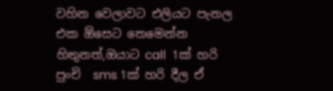වහින වෙලාවට එලියට පැනල එක ඕසෙට තෙමෙන්න හිතුනත්,ඔයාට call  1ක් හරි පුංචි  sms 1ක් හරි දීල ඒ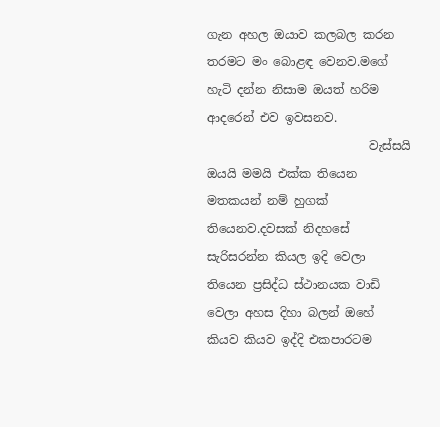ගැන අහල ඔයාව කලබල කරන තරමට මං බොළඳ වෙනව.මගේ හැටි දන්න නිසාම ඔයත් හරිම ආදරෙන් එව ඉවසනව.
                           වැස්සයි ඔයයි මමයි එක්ක තියෙන මතකයන් නම් හුගක් තියෙනව.දවසක් නිදහසේ සැරිසරන්න කියල ඉදි වෙලා තියෙන ප්‍රසිද්ධ ස්ථානයක වාඩි  වෙලා අහස දිහා බලන් ඔහේ කියව කියව ඉද්දි එකපාරටම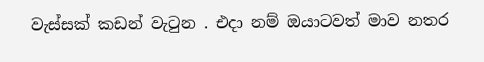වැස්සක් කඩන් වැටුන . එදා නම් ඔයාටවත් මාව නතර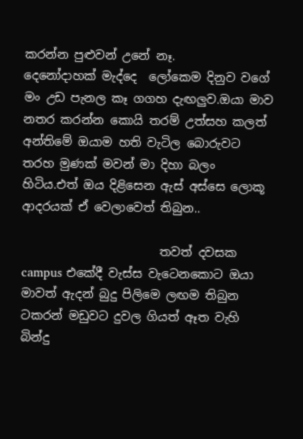කරන්න පුළුවන් උනේ නෑ.
දෙනෝදාහක් මැද්දෙ  ලෝකෙම දිනුව වගේ මං උඩ පැනල කෑ ගගහ දැඟලුව.ඔයා මාව නතර කරන්න කොයි තරම් උත්සහ කලත් අන්තිමේ ඔයාම හති වැටිල බොරුවට තරහ මුණක් මවන් මා දිහා බලං හිටිය.එත් ඔය දිළිසෙන ඇස් අස්සෙ ලොකූ ආදරයක් ඒ වෙලාවෙත් තිබුන..

                       තවත් දවසක campus එකේදී වැස්ස වැටෙනකොට ඔයා මාවත් ඇදන් බුදු පිලිමෙ ලඟම තිබුන ටකරන් මඩුවට දුවල ගියත් ඈත වැහි බින්දු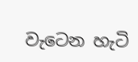වැටෙන හැටි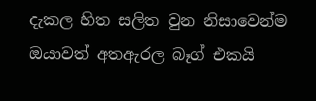දැකල හිත සලිත වුන නිසාවෙන්ම ඔයාවත් අතඇරල බෑග් එකයි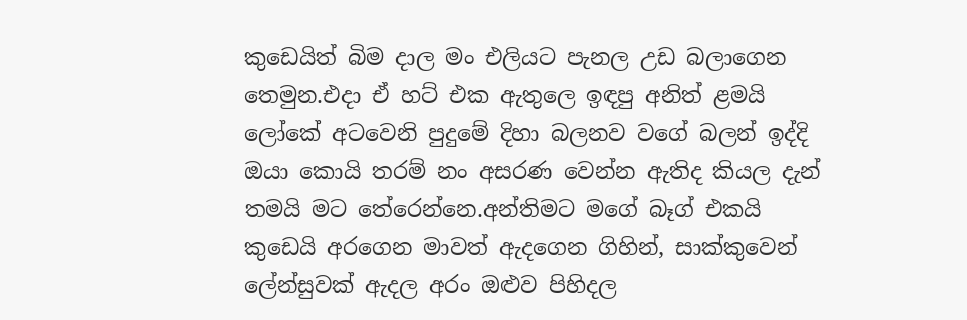කුඩෙයිත් බිම දාල මං එලියට පැනල උඩ බලාගෙන තෙමුන.එදා ඒ හට් එක ඇතුලෙ ඉඳපු අනිත් ළමයි ලෝකේ අටවෙනි පුදුමේ දිහා බලනව වගේ බලන් ඉද්දි ඔයා කොයි තරම් නං අසරණ වෙන්න ඇතිද කියල දැන් තමයි මට තේරෙන්නෙ.අන්තිමට මගේ බෑග් එකයි කුඩෙයි අරගෙන මාවත් ඇදගෙන ගිහින්, සාක්කුවෙන් ලේන්සුවක් ඇදල අරං ඔළුව පිහිදල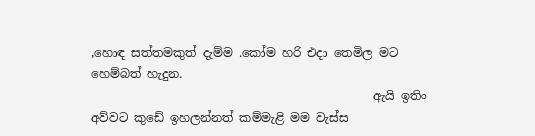,හොඳ සත්තමකුත් දැම්ම .කෝම හරි එදා තෙමිල මට හෙම්බත් හැදුන.
                                               ඇයි ඉතිං‍ අව්වට කුඩේ ඉහලන්නත් කම්මැළි මම වැස්ස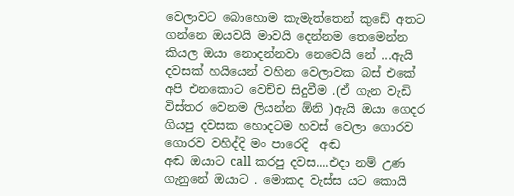වෙලාවට බොහොම කැමැත්තෙන් කුඩේ අතට ගන්නෙ ඔයවයි මාවයි දෙන්නම තෙමෙන්න කියල ඔයා නොදන්නවා නෙවෙයි නේ ...ඇයි දවසක් හයියෙන් වහින වෙලාවක බස් එකේ අපි එනකොට වෙච්ච සිදුවීම .(ඒ ගැන වැඩි විස්තර වෙනම ලියන්න ඕනි )ඇයි ඔයා ගෙදර ගියපු දවසක හොදටම හවස් වෙලා ගොරව ගොරව වහිද්දි මං පාරෙදි  අඬ
අඬ ඔයාට call කරපු දවස....එදා නම් උණ ගැනුනේ ඔයාට . මොකද වැස්ස යට කොයි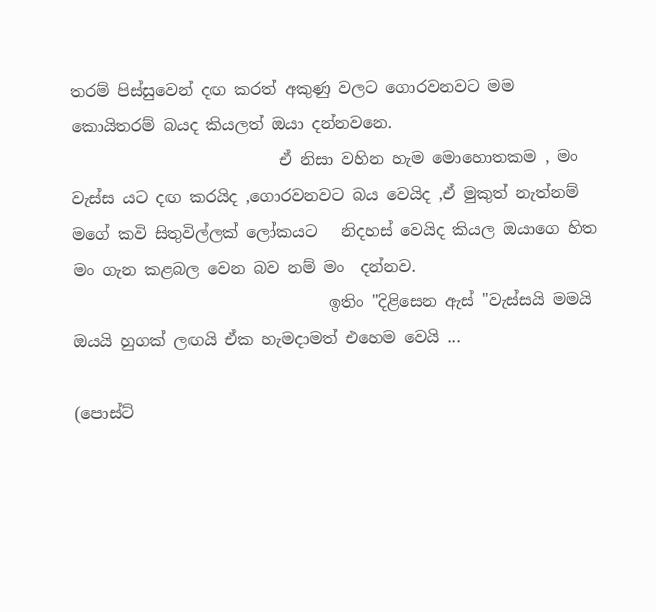තරම් පිස්සුවෙන් දඟ කරත් අකුණු වලට ගොරවනවට මම කොයිතරම් බයද කියලත් ඔයා දන්නවනෙ.
                          ඒ නිසා වහින හැම මොහොතකම , මං වැස්ස යට දඟ කරයිද ,ගොරවනවට බය වෙයිද ,ඒ මුකුත් නැත්නම් මගේ කවි සිතුවිල්ලක් ලෝකයට   නිදහස් වෙයිද කියල ඔයාගෙ හිත මං ගැන කළබල වෙන බව නම් මං  දන්නව.
                                ඉතිං "දිළිසෙන ඇස් "වැස්සයි මමයි ඔයයි හුගක් ලඟයි ඒක හැමදාමත් එහෙම වෙයි ...

(පොස්ට්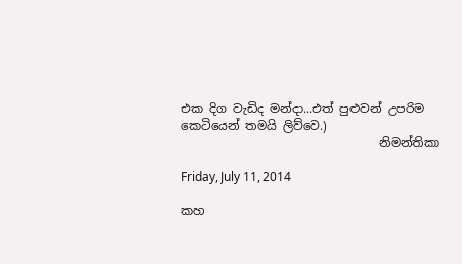එක දිග වැඩිද මන්දා...එත් පුළුවන් උපරිම කෙටියෙන් තමයි ලිව්වෙ.)
                                 නිමන්තිකා

Friday, July 11, 2014

කහ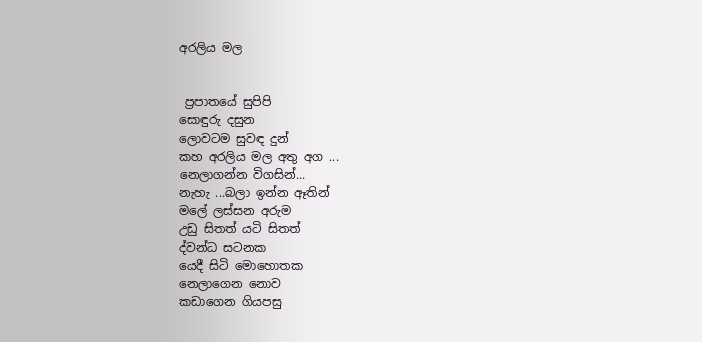අරලිය මල


 ප්‍රපාතයේ සුපිපි
සොඳුරු දසුන
ලොවටම සුවඳ දුන්
කහ අරලිය මල අතු අග ...
නෙලාගන්න විගසින්...
නැහැ ...බලා ඉන්න ඈතින්
මලේ ලස්සන අරුම
උඩු සිතත් යටි සිතත්
ද්වන්ධ සටනක
යෙදී සිටි මොහොතක
නෙලාගෙන නොව
කඩාගෙන ගියපසු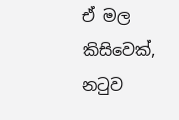ඒ මල කිසිවෙක්,
නටුව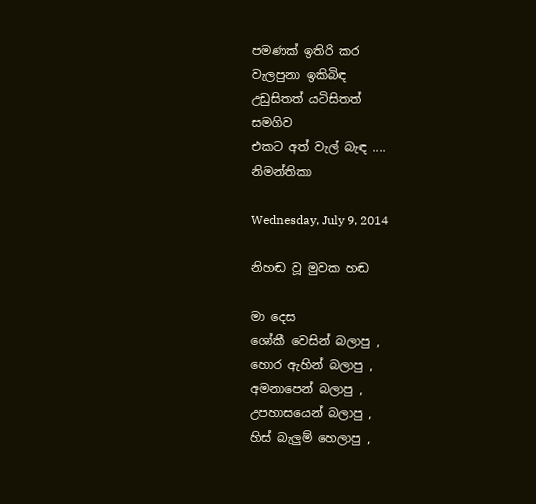පමණක් ඉතිරි කර
වැලපුනා ඉකිබිඳ
උඩුසිතත් යටිසිතත්
සමගිව
එකට අත් වැල් බැඳ ....
නිමන්තිකා

Wednesday, July 9, 2014

නිහඬ වූ මුවක හඬ

මා දෙස
ශෝකී වෙසින් බලාපු ,
හොර ඇහින් බලාපු ,
අමනාපෙන් බලාපු ,
උපහාසයෙන් බලාපු ,
හිස් බැලුම් හෙලාපු ,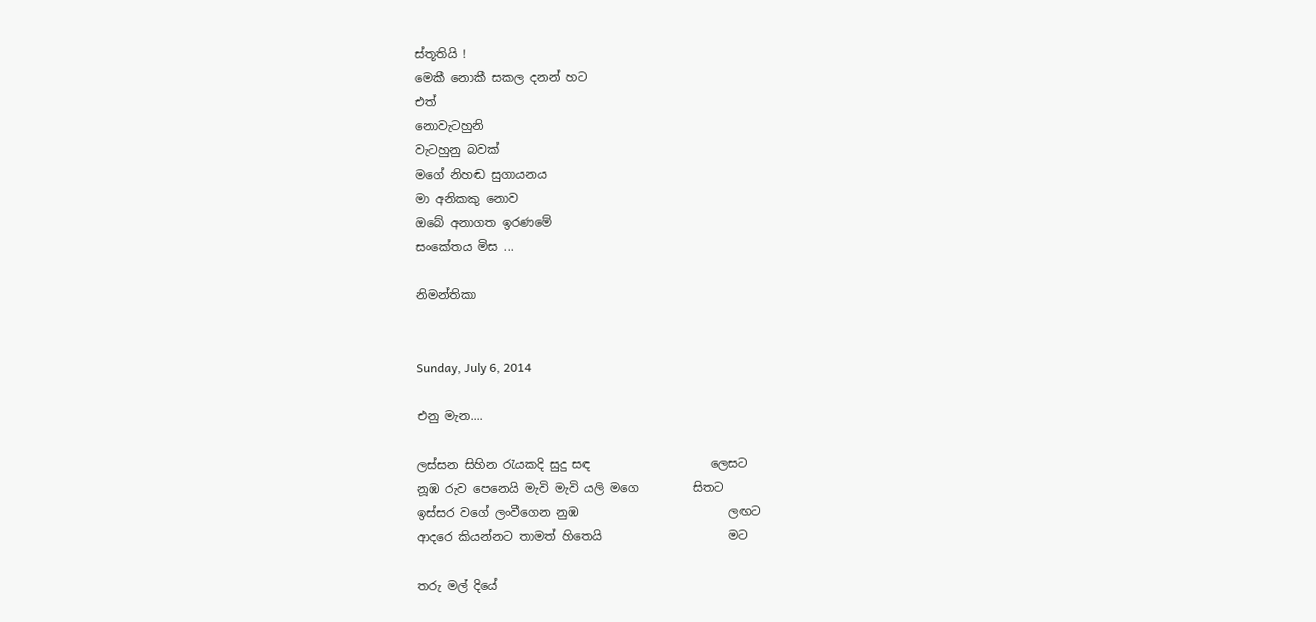ස්තූතියි !
මෙකී නොකී සකල දනන් හට
එත්
නොවැටහුනි
වැටහුනු බවක්
මගේ නිහඬ සුගායනය
මා අනිකකු නොව
ඔබේ අනාගත ඉරණමේ
සංකේතය මිස ...

නිමන්තිකා


Sunday, July 6, 2014

එනු මැන....

ලස්සන සිහින රැයකදි සුදු සඳ                    ලෙසට
නූඹ රුව පෙනෙයි මැවි මැවි යලි මගෙ         සිතට
ඉස්සර වගේ ලංවීගෙන නුඹ                         ලඟට
ආදරෙ කියන්නට තාමත් හිතෙයි                     මට

තරු මල් දියේ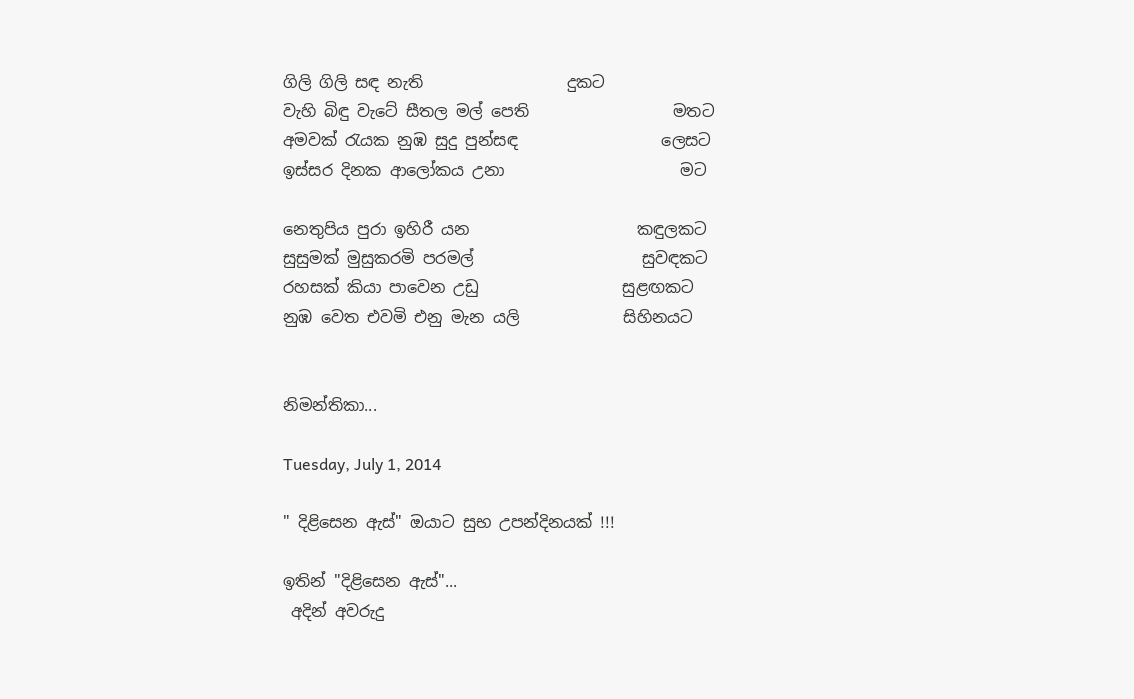ගිලි ගිලි සඳ නැති                  දුකට
වැහි බිඳු වැටේ සීතල මල් පෙති                  මතට
අමවක් රැයක නුඹ සුදු පුන්සඳ                  ලෙසට
ඉස්සර දිනක ආලෝකය උනා                      මට

නෙතුපිය පුරා ඉහිරී යන                     කඳුලකට
සුසුමක් මුසුකරමි පරමල්                     සුවඳකට
රහසක් කියා පාවෙන උඩු                  සුළඟකට
නුඹ වෙත එවමි එනු මැන යලි             සිහිනයට


නිමන්තිකා...

Tuesday, July 1, 2014

" දිළිසෙන ඇස්" ඔයාට සුභ උපන්දිනයක් !!!

ඉතින් "දිළිසෙන ඇස්"...
 අදින් අවරුදු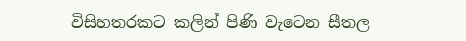විසිහතරකට කලින් පිණි වැටෙන සීතල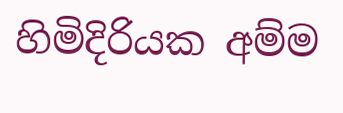හිමිදිරියක අම්ම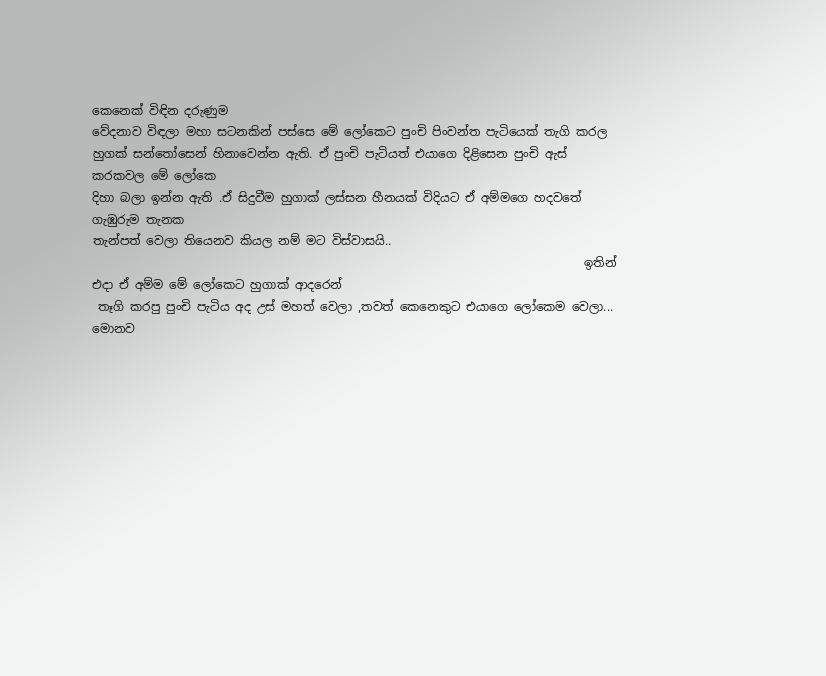කෙනෙක් විඳින දරුණුම
වේදනාව විඳලා මහා සටනකින් පස්සෙ මේ ලෝකෙට පුංචි පිංවන්ත පැටියෙක් තැගි කරල හුගක් සන්තෝසෙන් හිනාවෙන්න ඇති. ඒ පුංචි පැටියත් එයාගෙ දිළිසෙන පුංචි ඇස් කරකවල මේ ලෝකෙ
දිහා බලා ඉන්න ඇති .ඒ සිදුවීම හුගාක් ලස්සන හීනයක් විදියට ඒ අම්මගෙ හදවතේ ගැඹුරුම තැනක
තැන්පත් වෙලා තියෙනව කියල නම් මට විස්වාසයි..
                                                                                  ඉතින් එදා ඒ අම්ම මේ ලෝකෙට හුගාක් ආදරෙන්
 තෑගි කරපු පුංචි පැටිය අද උස් මහත් වෙලා ,තවත් කෙනෙකුට එයාගෙ ලෝකෙම වෙලා...
මොනව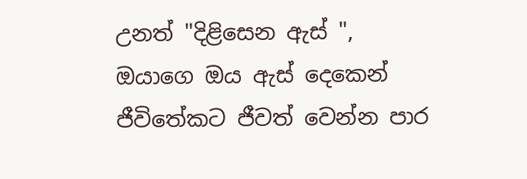උනත් "දිළිසෙන ඇස් ", ඔයාගෙ ඔය ඇස් දෙකෙන් ජීවිතේකට ජීවත් වෙන්න පාර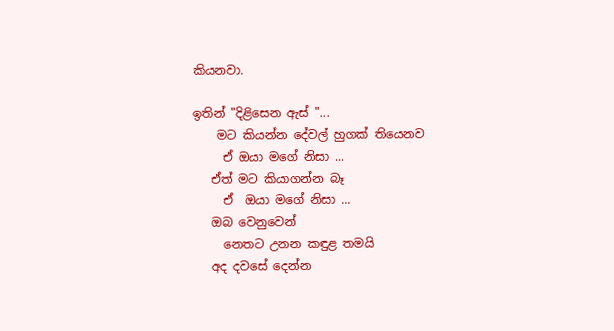කියනවා.

ඉතින් "දිළිසෙන ඇස් "...
    මට කියන්න දේවල් හුගක් තියෙනව
     ඒ ඔයා මගේ නිසා ...
   ඒත් මට කියාගන්න බෑ
     ඒ  ඔයා මගේ නිසා ...
   ඔබ වෙනුවෙන්
     නෙතට උනන කඳුළ තමයි
   අද දවසේ දෙන්න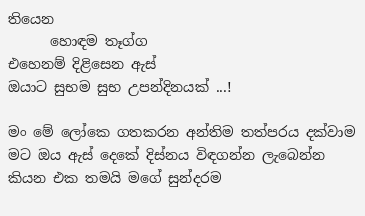තියෙන
      හොඳම තෑග්ග
එහෙනම් දිළිසෙන ඇස්
ඔයාට සුභම සුභ උපන්දිනයක් ...!

මං මේ ලෝකෙ ගතකරන අන්තිම තත්පරය දක්වාම මට ඔය ඇස් දෙකේ දිස්නය විඳගන්න ලැබෙන්න
කියන එක තමයි මගේ සුන්දරම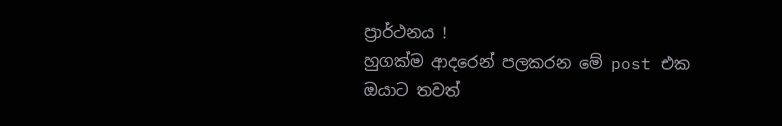ප්‍රාර්ථනය !
හුගක්ම ආදරෙන් පලකරන මේ post එක ඔයාට තවත්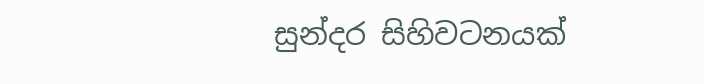සුන්දර සිහිවටනයක්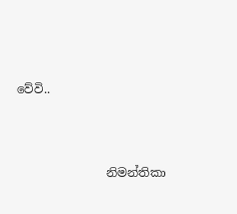වේවි..





               නිමන්තිකා